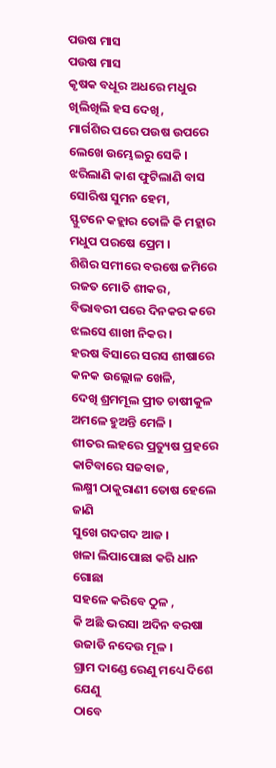ପଉଷ ମାସ
ପଉଷ ମାସ
କୃଷକ ବଧୂର ଅଧରେ ମଧୁର
ଖିଲିଖିଲି ହସ ଦେଖି,
ମାର୍ଗଶିର ପରେ ପଉଷ ଉପରେ
ଲେଖେ ଉମ୍ଭେଇରୁ ସେକି ।
ଝରିଲାଣି କାଶ ଫୁଟିଲାଣି ବାସ
ସୋରିଷ ସୁମନ ହେମ,
ସ୍ଫୁଟନେ କହ୍ଲାର ତୋଳି କି ମହ୍ଲାର
ମଧୁପ ପରଷେ ପ୍ରେମ ।
ଶିଶିର ସମୀରେ ବରଷେ ଜମିରେ
ରଜତ ମୋତି ଶୀକର,
ବିଭାବରୀ ପରେ ଦିନକର କରେ
ଝଲସେ ଶାଖୀ ନିକର ।
ହରଷ ବିସାରେ ସରସ ଶୀଷାରେ
କନକ ଉଲ୍ଲୋଳ ଖେଳି,
ଦେଖି ଶ୍ରମମୂଲ ପ୍ରୀତ ଚାଷୀକୁଳ
ଅମଳେ ହୁଅନ୍ତି ମେଳି ।
ଶୀତର ଲହରେ ପ୍ରତ୍ୟୁଷ ପ୍ରହରେ
କାଟିବାରେ ସଜବାଜ,
ଲକ୍ଷ୍ମୀ ଠାକୁରାଣୀ ତୋଷ ହେଲେ ଜାଣି
ସୁଖେ ଗଦଗଦ ଆଜ ।
ଖଳା ଲିପାପୋଛା କରି ଧାନ ଗୋଛା
ସହଳେ କରିବେ ଠୁଳ ,
କି ଅଛି ଭରସା ଅଦିନ ବରଷା
ଉଜାଡି ନଦେଉ ମୂଳ ।
ଗ୍ରାମ ଦାଣ୍ଡେ ରେଣୁ ମଧ୍ୟେ ଦିଶେ ଯେଣୁ
ଠାବେ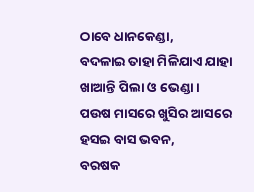ଠାବେ ଧାନକେଣ୍ଡା,
ବଦଳାଇ ତାହା ମିଳିଯାଏ ଯାହା
ଖାଆନ୍ତି ପିଲା ଓ ଭେଣ୍ଡା ।
ପଉଷ ମାସରେ ଖୁସିର ଆସରେ
ହସଇ ବାସ ଭବନ,
ବରଷକ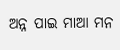ଅନ୍ନ ପାଇ ମାଆ ମନ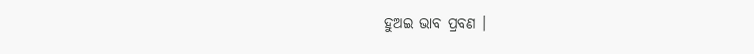ହୁଅଇ ଭାବ ପ୍ରବଣ ।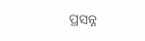ପ୍ରସନ୍ନ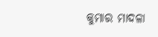କୁମାର ମାଦଳା